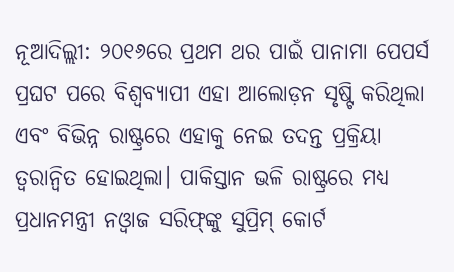ନୂଆଦିଲ୍ଲୀ: ୨୦୧୬ରେ ପ୍ରଥମ ଥର ପାଇଁ ପାନାମା ପେପର୍ସ ପ୍ରଘଟ ପରେ ବିଶ୍ୱବ୍ୟାପୀ ଏହା ଆଲୋଡ଼ନ ସୃଷ୍ଟି କରିଥିଲା ଏବଂ ବିଭିନ୍ନ ରାଷ୍ଟ୍ରରେ ଏହାକୁ ନେଇ ତଦନ୍ତ ପ୍ରକ୍ରିୟା ତ୍ୱରାନ୍ଵିତ ହୋଇଥିଲା। ପାକିସ୍ତାନ ଭଳି ରାଷ୍ଟ୍ରରେ ମଧ୍ୟ ପ୍ରଧାନମନ୍ତ୍ରୀ ନଓ୍ଵାଜ ସରିଫ୍‌ଙ୍କୁ ସୁପ୍ରିମ୍‌ କୋର୍ଟ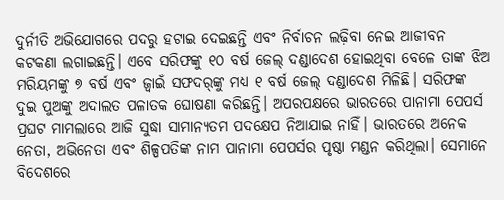ଦୁର୍ନୀତି ଅଭିଯୋଗରେ ପଦରୁ ହଟାଇ ଦେଇଛନ୍ତି ଏବଂ ନିର୍ବାଚନ ଲଢ଼ିବା ନେଇ ଆଜୀବନ କଟକଣା ଲଗାଇଛନ୍ତି। ଏବେ ସରିଫଙ୍କୁ ୧୦ ବର୍ଷ ଜେଲ୍‌ ଦଣ୍ଡାଦେଶ ହୋଇଥିବା ବେଳେ ତାଙ୍କ ଝିଅ ମରିୟମଙ୍କୁ ୭ ବର୍ଷ ଏବଂ ଜ୍ୱାଇଁ ସଫଦର୍‌ଙ୍କୁ ମଧ୍ୟ ୧ ବର୍ଷ ଜେଲ୍‌ ଦଣ୍ଡାଦେଶ ମିଳିଛି। ସରିଫଙ୍କ ଦୁଇ ପୁଅଙ୍କୁ ଅଦାଲତ ପଳାତକ ଘୋଷଣା କରିଛନ୍ତି। ଅପରପକ୍ଷରେ ଭାରତରେ ପାନାମା ପେପର୍ସ ପ୍ରଘଟ ମାମଲାରେ ଆଜି ସୁଦ୍ଧା ସାମାନ୍ୟତମ ପଦକ୍ଷେପ ନିଆଯାଇ ନାହିଁ। ଭାରତରେ ଅନେକ ନେତା, ଅଭିନେତା ଏବଂ ଶିଳ୍ପପତିଙ୍କ ନାମ ପାନାମା ପେପର୍ସର ପୃଷ୍ଠା ମଣ୍ଡନ କରିଥିଲା। ସେମାନେ ବିଦେଶରେ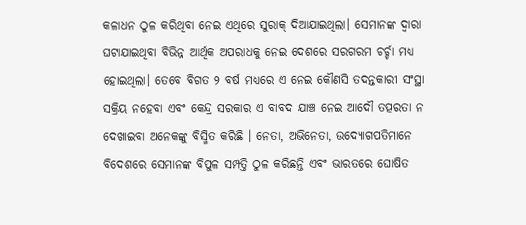କଳାଧନ ଠୁଳ କରିଥିବା ନେଇ ଏଥିରେ ସୁରାକ୍‌ ଦିଆଯାଇଥିଲା। ସେମାନଙ୍କ ଦ୍ୱାରା ଘଟାଯାଇଥିବା ବିଭିନ୍ନ ଆର୍ଥିକ ଅପରାଧକୁ ନେଇ ଦେଶରେ ସରଗରମ ଚର୍ଚ୍ଚା ମଧ୍ୟ ହୋଇଥିଲା। ତେବେ ବିଗତ ୨ ବର୍ଷ ମଧ୍ୟରେ ଏ ନେଇ କୌଣସି ତଦନ୍ତକାରୀ ସଂସ୍ଥା ସକ୍ରିୟ ନହେବା ଏବଂ କେନ୍ଦ୍ର ସରକାର ଏ ବାବଦ ଯାଞ୍ଚ ନେଇ ଆଦୌ ତତ୍ପରତା ନ ଦେଖାଇବା ଅନେକଙ୍କୁ ବିସ୍ମିତ କରିଛି । ନେତା, ଅଭିନେତା, ଉଦ୍ୟୋଗପତିମାନେ ବିଦେଶରେ ସେମାନଙ୍କ ବିପୁଳ ସମ୍ପତ୍ତି ଠୁଳ କରିଛନ୍ତି ଏବଂ ଭାରତରେ ଘୋଷିତ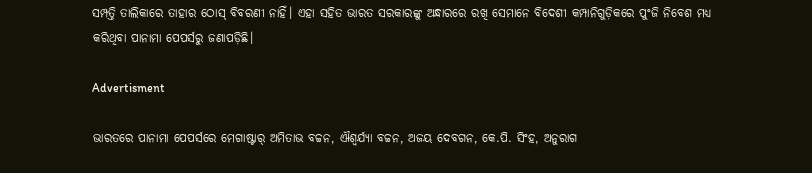ସମ୍ପତ୍ତି ତାଲିକାରେ ତାହାର ଠୋସ୍‌ ବିବରଣୀ ନାହିଁ। ଏହା ସହିତ ଭାରତ ସରକାରଙ୍କୁ ଅନ୍ଧାରରେ ରଖି ସେମାନେ ବିଦେଶୀ କମ୍ପାନିଗୁଡ଼ିକରେ ପୁଂଜି ନିବେଶ ମଧ୍ୟ କରିଥିବା ପାନାମା ପେପର୍ସରୁ ଜଣାପଡ଼ିଛି।

Advertisment

ଭାରତରେ ପାନାମା ପେପର୍ସରେ ମେଗାଷ୍ଟାର୍‌ ଅମିତାଭ ବଚ୍ଚନ, ଐଶ୍ୱର୍ଯ୍ୟା ବଚ୍ଚନ, ଅଜୟ ଦେବଗନ, କେ.ପି. ସିଂହ, ଅନୁରାଗ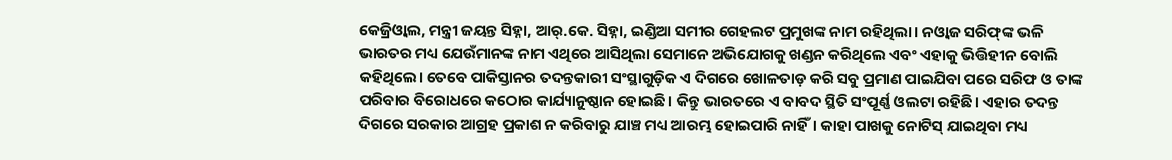କେଜ୍ରିଓ୍ଵାଲ, ମନ୍ତ୍ରୀ ଜୟନ୍ତ ସିହ୍ନା, ଆର୍‌.କେ. ସିହ୍ନା, ଇଣ୍ଡିଆ ସମୀର ଗେହଲଟ ପ୍ରମୁଖଙ୍କ ନାମ ରହିଥିଲା। ନଓ୍ଵାଜ ସରିଫ୍‌ଙ୍କ ଭଳି ଭାରତର ମଧ୍ୟ ଯେଉଁମାନଙ୍କ ନାମ ଏଥିରେ ଆସିଥିଲା ସେମାନେ ଅଭିଯୋଗକୁ ଖଣ୍ଡନ କରିଥିଲେ ଏବଂ ଏହାକୁ ଭିତ୍ତିହୀନ ବୋଲି କହିଥିଲେ। ତେବେ ପାକିସ୍ତାନର ତଦନ୍ତକାରୀ ସଂସ୍ଥାଗୁଡ଼ିକ ଏ ଦିଗରେ ଖୋଳତାଡ଼ କରି ସବୁ ପ୍ରମାଣ ପାଇଯିବା ପରେ ସରିଫ ଓ ତାଙ୍କ ପରିବାର ବିରୋଧରେ କଠୋର କାର୍ଯ୍ୟାନୁଷ୍ଠାନ ହୋଇଛି। କିନ୍ତୁ ଭାରତରେ ଏ ବାବଦ ସ୍ଥିତି ସଂପୂର୍ଣ୍ଣ ଓଲଟା ରହିଛି। ଏହାର ତଦନ୍ତ ଦିଗରେ ସରକାର ଆଗ୍ରହ ପ୍ରକାଶ ନ କରିବାରୁ ଯାଞ୍ଚ ମଧ୍ୟ ଆରମ୍ଭ ହୋଇପାରି ନାହିଁ। କାହା ପାଖକୁ ନୋଟିସ୍‌ ଯାଇଥିବା ମଧ୍ୟ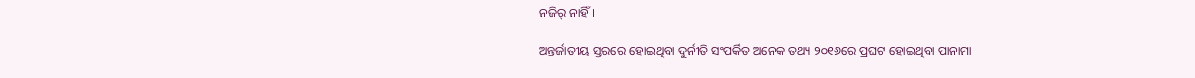ନଜିର୍‌ ନାହିଁ।

ଅନ୍ତର୍ଜାତୀୟ ସ୍ତରରେ ହୋଇଥିବା ଦୁର୍ନୀତି ସଂପର୍କିତ ଅନେକ ତଥ୍ୟ ୨୦୧୬ରେ ପ୍ରଘଟ ହୋଇଥିବା ପାନାମା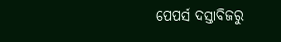ପେପର୍ସ ଦସ୍ତାବିଜରୁ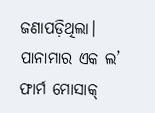ଜଣାପଡ଼ିଥିଲା। ପାନାମାର ଏକ ଲ’ ଫାର୍ମ ମୋସାକ୍‌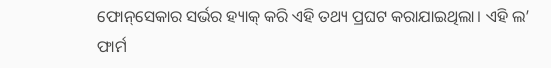ଫୋନ୍‌ସେକାର ସର୍ଭର ହ୍ୟାକ୍‌ କରି ଏହି ତଥ୍ୟ ପ୍ରଘଟ କରାଯାଇଥିଲା। ଏହି ଲ’ ଫାର୍ମ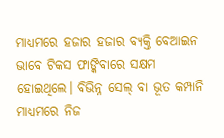ମାଧ୍ୟମରେ ହଜାର ହଜାର ବ୍ୟକ୍ତି ବେଆଇନ ଭାବେ ଟିକସ ଫାଙ୍କିବାରେ ସକ୍ଷମ ହୋଇଥିଲେ। ବିଭିନ୍ନ ସେଲ୍‌ ବା ଭୂତ କମ୍ପାନି ମାଧ୍ୟମରେ ନିଜ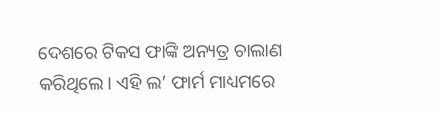ଦେଶରେ ଟିକସ ଫାଙ୍କି ଅନ୍ୟତ୍ର ଚାଲାଣ କରିଥିଲେ। ଏହି ଲ’ ଫାର୍ମ ମାଧ୍ୟମରେ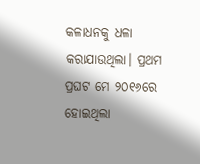କଳାଧନକୁ ଧଳା କରାଯାଉଥିଲା। ପ୍ରଥମ ପ୍ରଘଟ ମେ ୨୦୧୬ରେ ହୋଇଥିଲା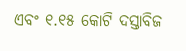ଏବଂ ୧.୧୫ କୋଟି ଦସ୍ତାବିଜ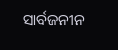ସାର୍ବଜନୀନ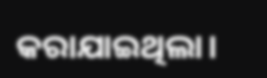କରାଯାଇଥିଲା।